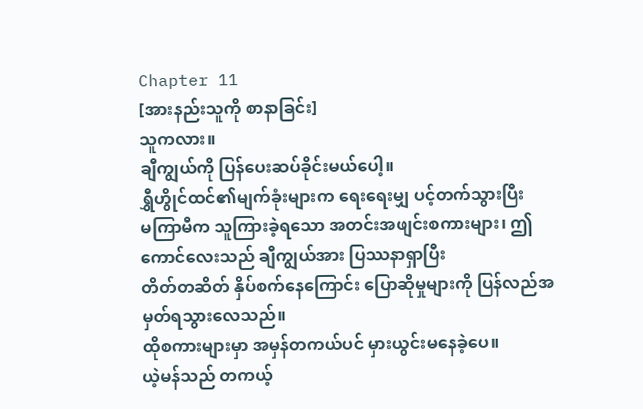Chapter 11
[အားနည်းသူကို စာနာခြင်း]
သူကလား။
ချီကျွယ်ကို ပြန်ပေးဆပ်ခိုင်းမယ်ပေါ့။
ရွှီဟွိုင်ထင်၏မျက်ခုံးများက ရေးရေးမျှ ပင့်တက်သွားပြီး
မကြာမီက သူကြားခဲ့ရသော အတင်းအဖျင်းစကားများ၊ ဤကောင်လေးသည် ချီကျွယ်အား ပြဿနာရှာပြီး
တိတ်တဆိတ် နှိပ်စက်နေကြောင်း ပြောဆိုမှုများကို ပြန်လည်အမှတ်ရသွားလေသည်။
ထိုစကားများမှာ အမှန်တကယ်ပင် မှားယွင်းမနေခဲ့ပေ။
ယဲ့မန်သည် တကယ့်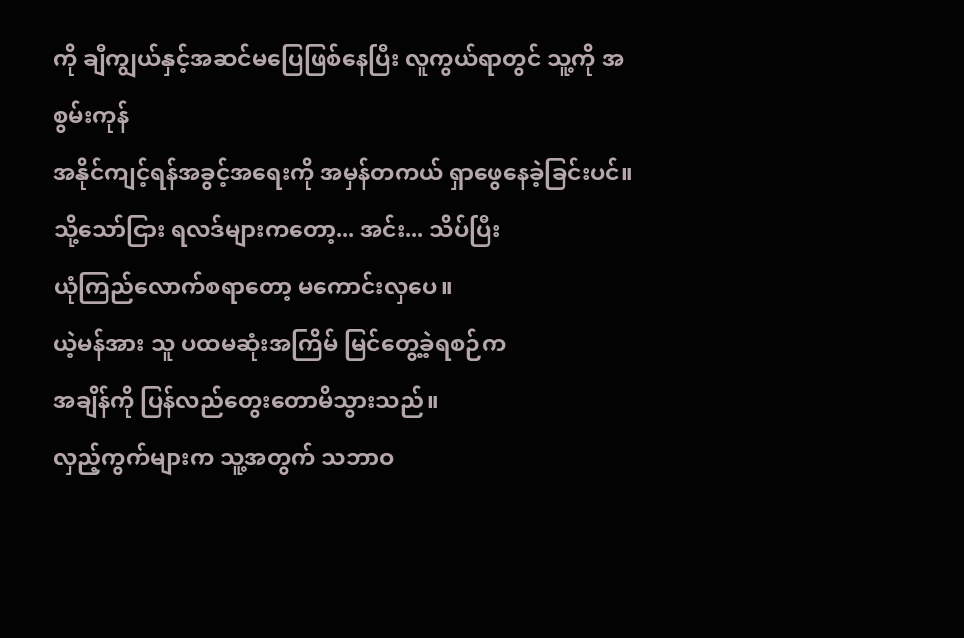ကို ချီကျွယ်နှင့်အဆင်မပြေဖြစ်နေပြီး လူကွယ်ရာတွင် သူ့ကို အစွမ်းကုန်
အနိုင်ကျင့်ရန်အခွင့်အရေးကို အမှန်တကယ် ရှာဖွေနေခဲ့ခြင်းပင်။
သို့သော်ငြား ရလဒ်များကတော့... အင်း... သိပ်ပြီး
ယုံကြည်လောက်စရာတော့ မကောင်းလှပေ။
ယဲ့မန်အား သူ ပထမဆုံးအကြိမ် မြင်တွေ့ခဲ့ရစဉ်က
အချိန်ကို ပြန်လည်တွေးတောမိသွားသည်။
လှည့်ကွက်များက သူ့အတွက် သဘာဝ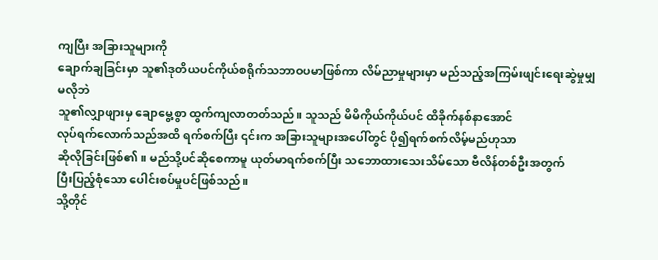ကျပြီး အခြားသူများကို
ချောက်ချခြင်းမှာ သူ၏ဒုတိယပင်ကိုယ်စရိုက်သဘာဝပမာဖြစ်ကာ လိမ်ညာမှုများမှာ မည်သည့်အကြမ်းဖျင်းရေးဆွဲမှုမျှမလိုဘဲ
သူ၏လျှာဖျားမှ ချောမွေ့စွာ ထွက်ကျလာတတ်သည်။ သူသည် မိမိကိုယ်ကိုယ်ပင် ထိခိုက်နစ်နာအောင်
လုပ်ရက်လောက်သည်အထိ ရက်စက်ပြီး ၎င်းက အခြားသူများအပေါ်တွင် ပို၍ရက်စက်လိမ့်မည်ဟုသာ
ဆိုလိုခြင်းဖြစ်၏။ မည်သို့ပင်ဆိုစေကာမူ ယုတ်မာရက်စက်ပြီး သဘောထားသေးသိမ်သော ဗီလိန်တစ်ဦးအတွက်
ပြီးပြည့်စုံသော ပေါင်းစပ်မှုပင်ဖြစ်သည်။
သို့တိုင်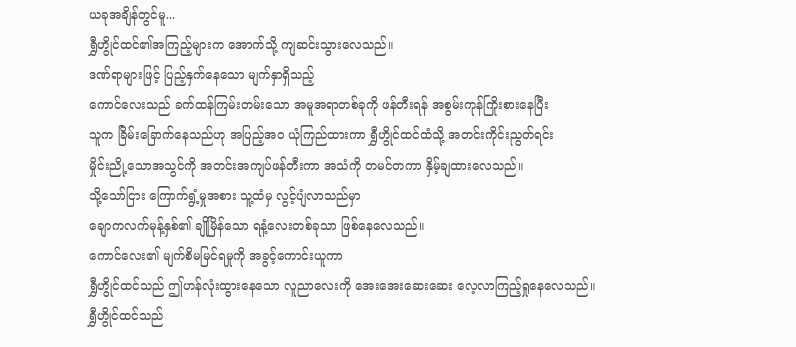ယခုအချိန်တွင်မူ...
ရွှီဟွိုင်ထင်၏အကြည့်များက အောက်သို့ ကျဆင်းသွားလေသည်။
ဒဏ်ရာများဖြင့် ပြည့်နှက်နေသော မျက်နှာရှိသည့်
ကောင်လေးသည် ခက်ထန်ကြမ်းတမ်းသော အမူအရာတစ်ခုကို ဖန်တီးရန် အစွမ်းကုန်ကြိုးစားနေပြီး
သူက ခြိမ်းခြောက်နေသည်ဟု အပြည့်အဝ ယုံကြည်ထားကာ ရွှီဟွိုင်ထင်ထံသို့ အတင်းကိုင်းညွတ်ရင်း
မှိုင်းညို့သောအသွင်ကို အတင်းအကျပ်ဖန်တီးကာ အသံကို တမင်တကာ နှိမ့်ချထားလေသည်။
သို့သော်ငြား ကြောက်ရွံ့မှုအစား သူ့ထံမှ လွင့်ပျံလာသည်မှာ
ချောကလက်မုန့်နှစ်၏ ချိုမြိန်သော ရနံ့လေးတစ်ခုသာ ဖြစ်နေလေသည်။
ကောင်လေး၏ မျက်စိမမြင်ရမှုကို အခွင့်ကောင်းယူကာ
ရွှီဟွိုင်ထင်သည် ဤဟန်လုံးထွားနေသော လူညာလေးကို အေးအေးဆေးဆေး လေ့လာကြည့်ရှုနေလေသည်။
ရွှီဟွိုင်ထင်သည်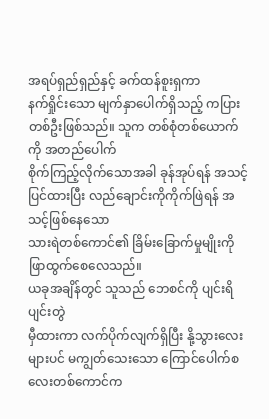အရပ်ရှည်ရှည်နှင့် ခက်ထန်စူးရှကာ
နက်ရှိုင်းသော မျက်နှာပေါက်ရှိသည့် ကပြားတစ်ဦးဖြစ်သည်။ သူက တစ်စုံတစ်ယောက်ကို အတည်ပေါက်
စိုက်ကြည့်လိုက်သောအခါ ခုန်အုပ်ရန် အသင့်ပြင်ထားပြီး လည်ချောင်းကိုကိုက်ဖြဲရန် အသင့်ဖြစ်နေသော
သားရဲတစ်ကောင်၏ ခြိမ်းခြောက်မှုမျိုးကို ဖြာထွက်စေလေသည်။
ယခုအချိန်တွင် သူသည် ဘေစင်ကို ပျင်းရိပျင်းတွဲ
မှီထားကာ လက်ပိုက်လျက်ရှိပြီး နို့သွားလေးများပင် မကျွတ်သေးသော ကြောင်ပေါက်စလေးတစ်ကောင်က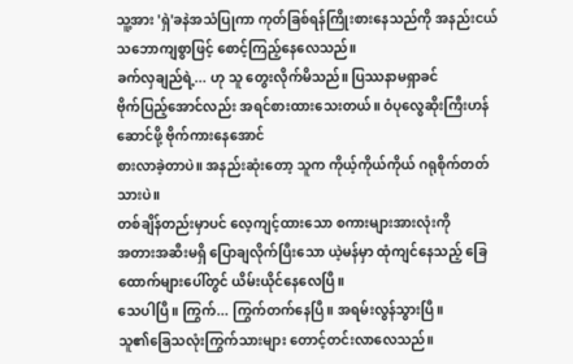သူ့အား 'ရှဲ'ခနဲအသံပြုကာ ကုတ်ခြစ်ရန်ကြိုးစားနေသည်ကို အနည်းငယ် သဘောကျစွာဖြင့် စောင့်ကြည့်နေလေသည်။
ခက်လှချည်ရဲ့... ဟု သူ တွေးလိုက်မိသည်။ ပြဿနာမရှာခင်
ဗိုက်ပြည့်အောင်လည်း အရင်စားထားသေးတယ်။ ဝံပုလွေဆိုးကြီးဟန်ဆောင်ဖို့ ဗိုက်ကားနေအောင်
စားလာခဲ့တာပဲ။ အနည်းဆုံးတော့ သူက ကိုယ့်ကိုယ်ကိုယ် ဂရုစိုက်တတ်သားပဲ။
တစ်ချိန်တည်းမှာပင် လေ့ကျင့်ထားသော စကားများအားလုံးကို
အတားအဆီးမရှိ ပြောချလိုက်ပြီးသော ယဲ့မန်မှာ ထုံကျင်နေသည့် ခြေထောက်များပေါ်တွင် ယိမ်းယိုင်နေလေပြီ။
သေပါပြီ။ ကြွက်... ကြွက်တက်နေပြီ။ အရမ်းလွန်သွားပြီ။
သူ၏ခြေသလုံးကြွက်သားများ တောင့်တင်းလာလေသည်။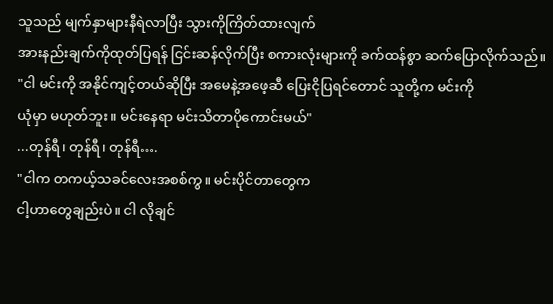သူသည် မျက်နှာများနီရဲလာပြီး သွားကိုကြိတ်ထားလျက်
အားနည်းချက်ကိုထုတ်ပြရန် ငြင်းဆန်လိုက်ပြီး စကားလုံးများကို ခက်ထန်စွာ ဆက်ပြောလိုက်သည်။
"ငါ မင်းကို အနိုင်ကျင့်တယ်ဆိုပြီး အမေနဲ့အဖေ့ဆီ ပြေးငိုပြရင်တောင် သူတို့က မင်းကို
ယုံမှာ မဟုတ်ဘူး။ မင်းနေရာ မင်းသိတာပိုကောင်းမယ်"
...တုန်ရီ၊ တုန်ရီ၊ တုန်ရီ….
"ငါက တကယ့်သခင်လေးအစစ်ကွ။ မင်းပိုင်တာတွေက
ငါ့ဟာတွေချည်းပဲ။ ငါ လိုချင်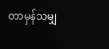တာမှန်သမျှ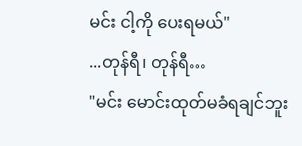မင်း ငါ့ကို ပေးရမယ်"
...တုန်ရီ၊ တုန်ရီ…
"မင်း မောင်းထုတ်မခံရချင်ဘူး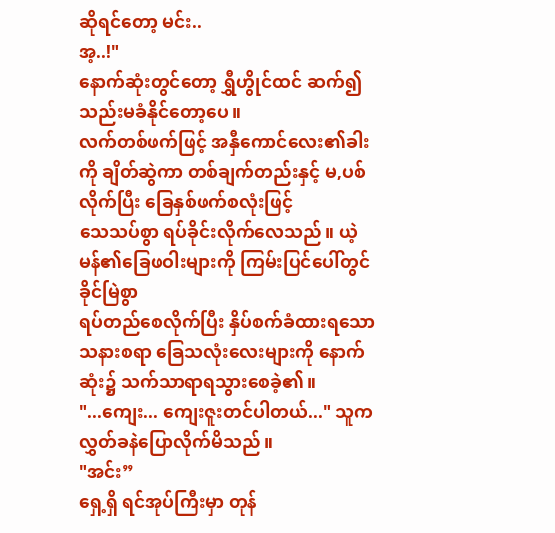ဆိုရင်တော့ မင်း..
အ့..!"
နောက်ဆုံးတွင်တော့ ရွှီဟွိုင်ထင် ဆက်၍ သည်းမခံနိုင်တော့ပေ။
လက်တစ်ဖက်ဖြင့် အနှီကောင်လေး၏ခါးကို ချိတ်ဆွဲကာ တစ်ချက်တည်းနှင့် မ,ပစ်လိုက်ပြီး ခြေနှစ်ဖက်စလုံးဖြင့်
သေသပ်စွာ ရပ်ခိုင်းလိုက်လေသည်။ ယဲ့မန်၏ခြေဖဝါးများကို ကြမ်းပြင်ပေါ်တွင် ခိုင်မြဲစွာ
ရပ်တည်စေလိုက်ပြီး နှိပ်စက်ခံထားရသော သနားစရာ ခြေသလုံးလေးများကို နောက်ဆုံး၌ သက်သာရာရသွားစေခဲ့၏။
"...ကျေး... ကျေးဇူးတင်ပါတယ်..." သူက
လွှတ်ခနဲပြောလိုက်မိသည်။
"အင်း”
ရှေ့ရှိ ရင်အုပ်ကြီးမှာ တုန်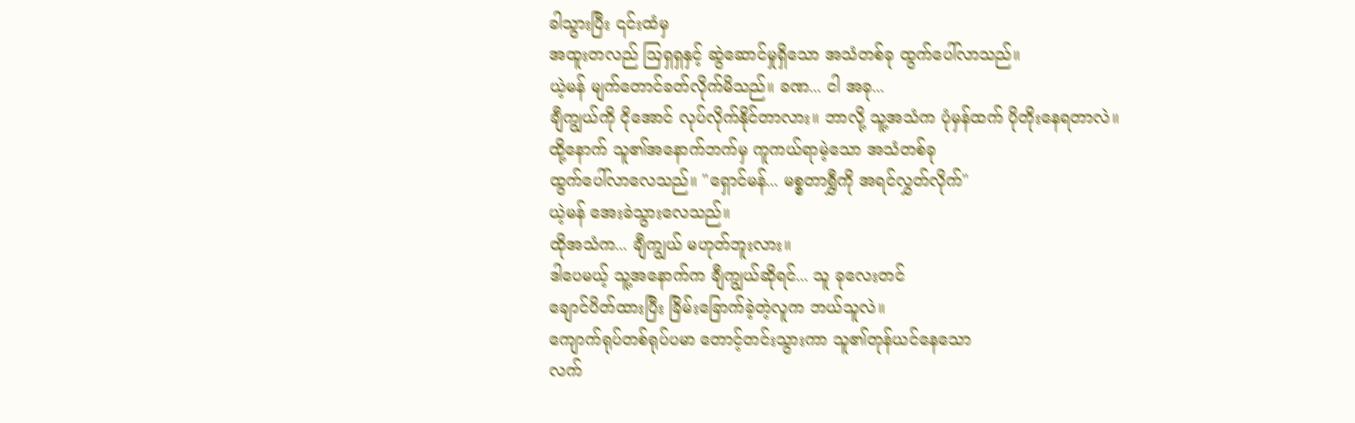ခါသွားပြီး ၎င်းထံမှ
အထူးတလည် ဩရှရှနှင့် ဆွဲဆောင်မှုရှိသော အသံတစ်ခု ထွက်ပေါ်လာသည်။
ယဲ့မန် မျက်တောင်ခတ်လိုက်မိသည်။ ခဏ... ငါ အခု...
ချီကျွယ်ကို ငိုအောင် လုပ်လိုက်နိုင်တာလား။ ဘာလို့ သူ့အသံက ပုံမှန်ထက် ပိုတိုးနေရတာလဲ။
ထို့နောက် သူ၏အနောက်ဘက်မှ ကူကယ်ရာမဲ့သော အသံတစ်ခု
ထွက်ပေါ်လာလေသည်။ "ရှောင်မန်... မစ္စတာရွှီကို အရင်လွှတ်လိုက်"
ယဲ့မန် အေးခဲသွားလေသည်။
ထိုအသံက... ချီကျွယ် မဟုတ်ဘူးလား။
ဒါပေမယ့် သူ့အနောက်က ချီကျွယ်ဆိုရင်... သူ ခုလေးတင်
ချောင်ပိတ်ထားပြီး ခြိမ်းခြောက်ခဲ့တဲ့လူက ဘယ်သူလဲ။
ကျောက်ရုပ်တစ်ရုပ်ပမာ တောင့်တင်းသွားကာ သူ၏တုန်ယင်နေသော
လက်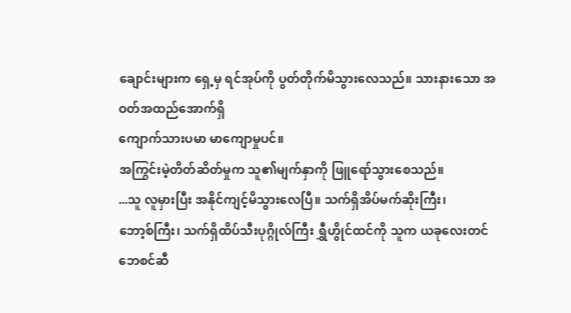ချောင်းများက ရှေ့မှ ရင်အုပ်ကို ပွတ်တိုက်မိသွားလေသည်။ သားနားသော အဝတ်အထည်အောက်ရှိ
ကျောက်သားပမာ မာကျောမှုပင်။
အကြွင်းမဲ့တိတ်ဆိတ်မှုက သူ၏မျက်နှာကို ဖြူရော်သွားစေသည်။
...သူ လူမှားပြီး အနိုင်ကျင့်မိသွားလေပြီ။ သက်ရှိအိပ်မက်ဆိုးကြီး၊
ဘော့စ်ကြီး၊ သက်ရှိထိပ်သီးပုဂ္ဂိုလ်ကြီး ရွှီဟွိုင်ထင်ကို သူက ယခုလေးတင် ဘေစင်ဆီ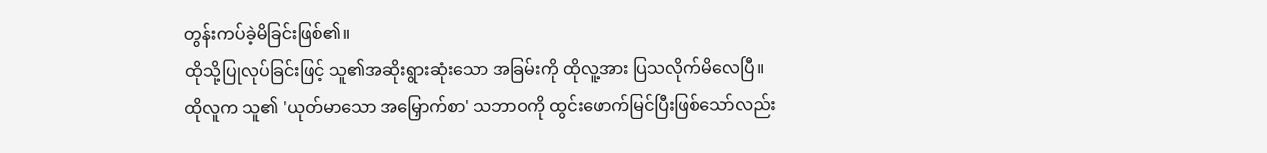တွန်းကပ်ခဲ့မိခြင်းဖြစ်၏။
ထိုသို့ပြုလုပ်ခြင်းဖြင့် သူ၏အဆိုးရွားဆုံးသော အခြမ်းကို ထိုလူ့အား ပြသလိုက်မိလေပြီ။
ထိုလူက သူ၏ 'ယုတ်မာသော အမြှောက်စာ' သဘာဝကို ထွင်းဖောက်မြင်ပြီးဖြစ်သော်လည်း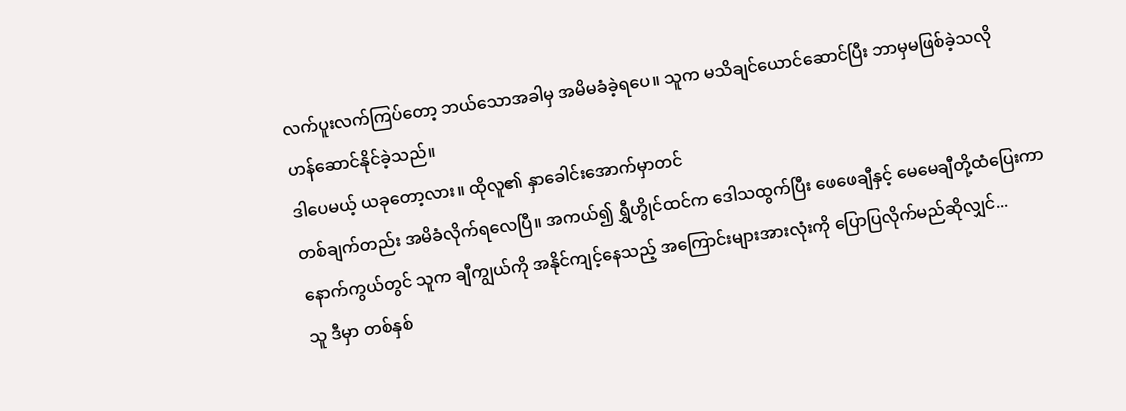လက်ပူးလက်ကြပ်တော့ ဘယ်သောအခါမှ အမိမခံခဲ့ရပေ။ သူက မသိချင်ယောင်ဆောင်ပြီး ဘာမှမဖြစ်ခဲ့သလို
ဟန်ဆောင်နိုင်ခဲ့သည်။
ဒါပေမယ့် ယခုတော့လား။ ထိုလူ၏ နှာခေါင်းအောက်မှာတင်
တစ်ချက်တည်း အမိခံလိုက်ရလေပြီ။ အကယ်၍ ရွှီဟွိုင်ထင်က ဒေါသထွက်ပြီး ဖေဖေချီနှင့် မေမေချီတို့ထံပြေးကာ
နောက်ကွယ်တွင် သူက ချီကျွယ်ကို အနိုင်ကျင့်နေသည့် အကြောင်းများအားလုံးကို ပြောပြလိုက်မည်ဆိုလျှင်...
သူ ဒီမှာ တစ်နှစ်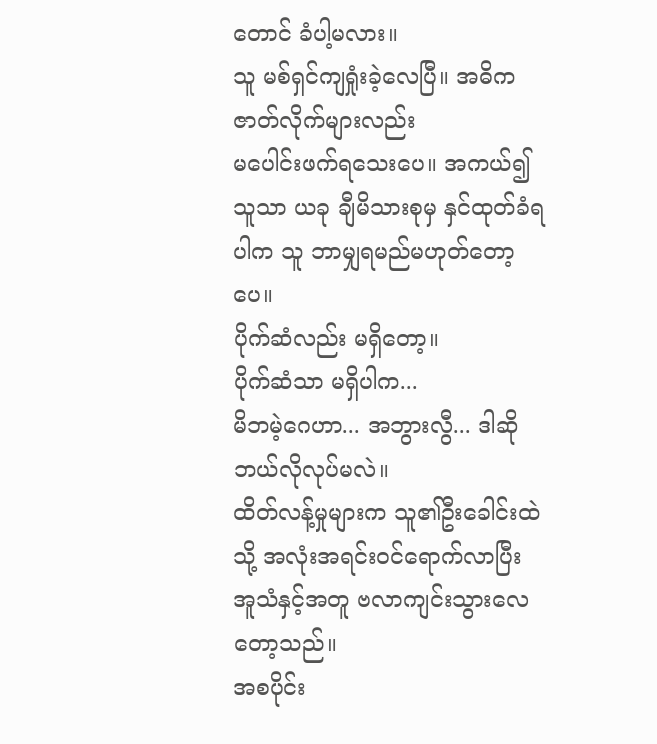တောင် ခံပါ့မလား။
သူ မစ်ရှင်ကျရှုံးခဲ့လေပြီ။ အဓိကဇာတ်လိုက်များလည်း
မပေါင်းဖက်ရသေးပေ။ အကယ်၍ သူသာ ယခု ချီမိသားစုမှ နှင်ထုတ်ခံရပါက သူ ဘာမျှရမည်မဟုတ်တော့ပေ။
ပိုက်ဆံလည်း မရှိတော့။
ပိုက်ဆံသာ မရှိပါက...
မိဘမဲ့ဂေဟာ... အဘွားလွီ... ဒါဆို ဘယ်လိုလုပ်မလဲ။
ထိတ်လန့်မှုများက သူ၏ဦးခေါင်းထဲသို့ အလုံးအရင်းဝင်ရောက်လာပြီး
အူသံနှင့်အတူ ဗလာကျင်းသွားလေတော့သည်။
အစပိုင်း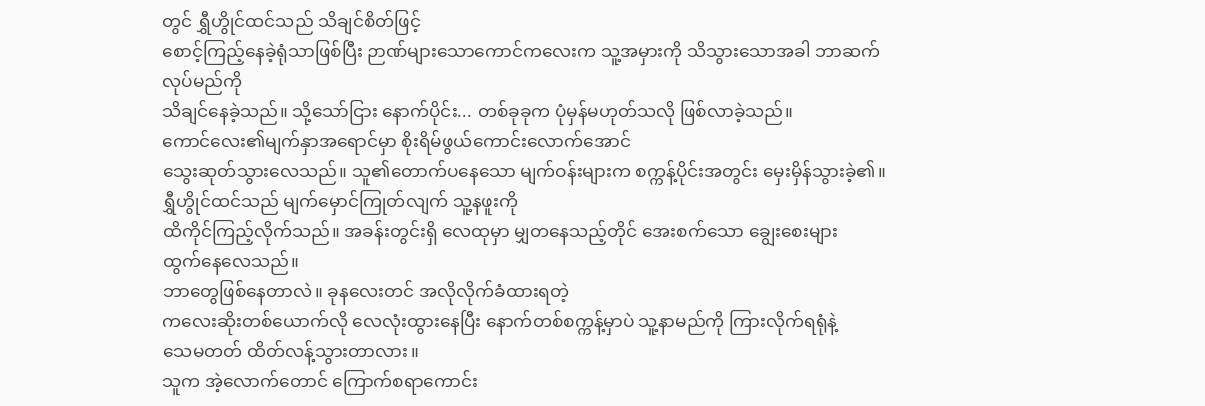တွင် ရွှီဟွိုင်ထင်သည် သိချင်စိတ်ဖြင့်
စောင့်ကြည့်နေခဲ့ရုံသာဖြစ်ပြီး ဉာဏ်များသောကောင်ကလေးက သူ့အမှားကို သိသွားသောအခါ ဘာဆက်လုပ်မည်ကို
သိချင်နေခဲ့သည်။ သို့သော်ငြား နောက်ပိုင်း... တစ်ခုခုက ပုံမှန်မဟုတ်သလို ဖြစ်လာခဲ့သည်။
ကောင်လေး၏မျက်နှာအရောင်မှာ စိုးရိမ်ဖွယ်ကောင်းလောက်အောင်
သွေးဆုတ်သွားလေသည်။ သူ၏တောက်ပနေသော မျက်ဝန်းများက စက္ကန့်ပိုင်းအတွင်း မှေးမှိန်သွားခဲ့၏။
ရွှီဟွိုင်ထင်သည် မျက်မှောင်ကြုတ်လျက် သူ့နဖူးကို
ထိကိုင်ကြည့်လိုက်သည်။ အခန်းတွင်းရှိ လေထုမှာ မျှတနေသည့်တိုင် အေးစက်သော ချွေးစေးများ
ထွက်နေလေသည်။
ဘာတွေဖြစ်နေတာလဲ။ ခုနလေးတင် အလိုလိုက်ခံထားရတဲ့
ကလေးဆိုးတစ်ယောက်လို လေလုံးထွားနေပြီး နောက်တစ်စက္ကန့်မှာပဲ သူ့နာမည်ကို ကြားလိုက်ရရုံနဲ့
သေမတတ် ထိတ်လန့်သွားတာလား။
သူက အဲ့လောက်တောင် ကြောက်စရာကောင်း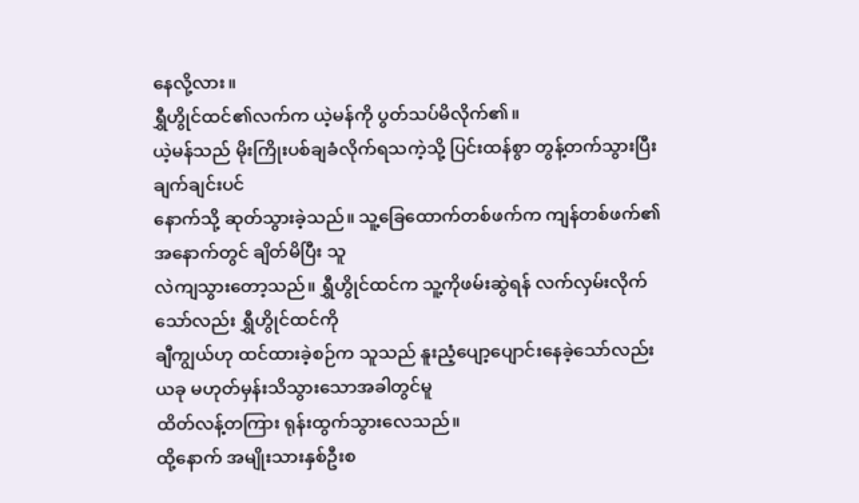နေလို့လား။
ရွှီဟွိုင်ထင်၏လက်က ယဲ့မန်ကို ပွတ်သပ်မိလိုက်၏။
ယဲ့မန်သည် မိုးကြိုးပစ်ချခံလိုက်ရသကဲ့သို့ ပြင်းထန်စွာ တွန့်တက်သွားပြီး ချက်ချင်းပင်
နောက်သို့ ဆုတ်သွားခဲ့သည်။ သူ့ခြေထောက်တစ်ဖက်က ကျန်တစ်ဖက်၏အနောက်တွင် ချိတ်မိပြီး သူ
လဲကျသွားတော့သည်။ ရွှီဟွိုင်ထင်က သူ့ကိုဖမ်းဆွဲရန် လက်လှမ်းလိုက်သော်လည်း ရွှီဟွိုင်ထင်ကို
ချီကျွယ်ဟု ထင်ထားခဲ့စဉ်က သူသည် နူးညံ့ပျော့ပျောင်းနေခဲ့သော်လည်း ယခု မဟုတ်မှန်းသိသွားသောအခါတွင်မူ
ထိတ်လန့်တကြား ရုန်းထွက်သွားလေသည်။
ထို့နောက် အမျိုးသားနှစ်ဦးစ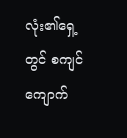လုံး၏ရှေ့တွင် စကျင်ကျောက်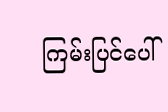ကြမ်းပြင်ပေါ်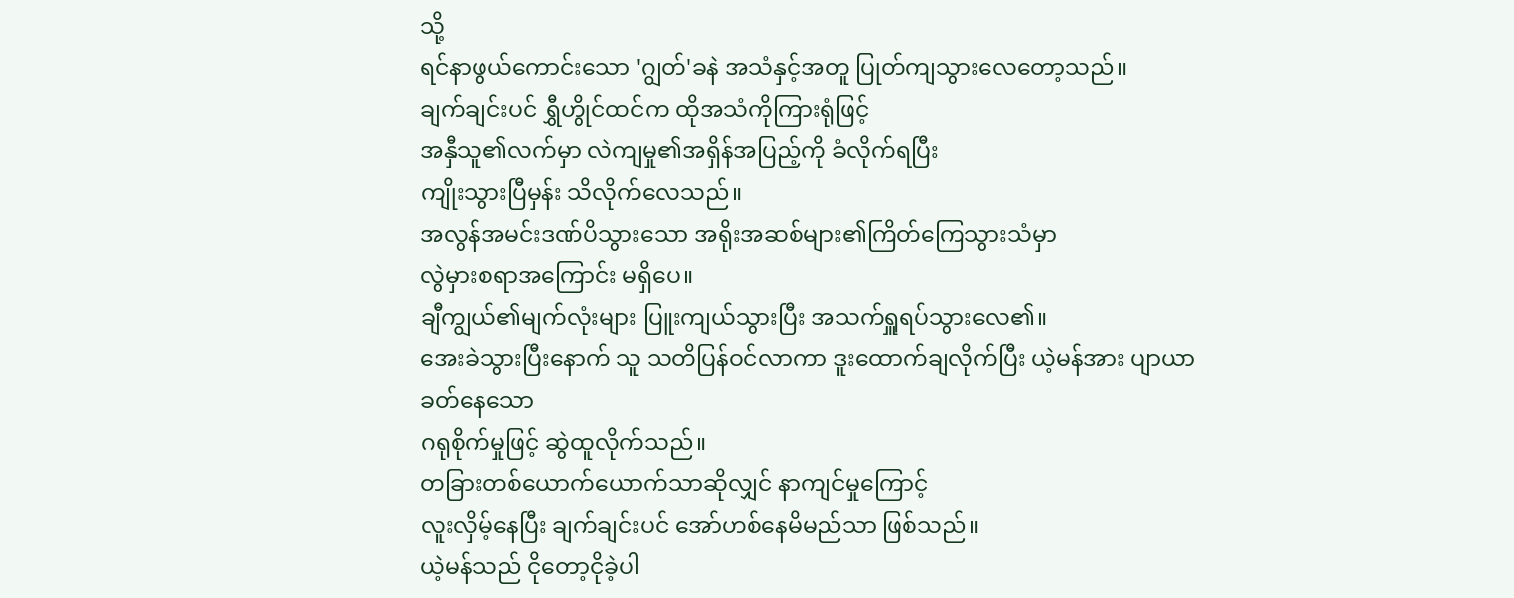သို့
ရင်နာဖွယ်ကောင်းသော 'ဂျွတ်'ခနဲ အသံနှင့်အတူ ပြုတ်ကျသွားလေတော့သည်။
ချက်ချင်းပင် ရွှီဟွိုင်ထင်က ထိုအသံကိုကြားရုံဖြင့်
အနှီသူ၏လက်မှာ လဲကျမှု၏အရှိန်အပြည့်ကို ခံလိုက်ရပြီး
ကျိုးသွားပြီမှန်း သိလိုက်လေသည်။
အလွန်အမင်းဒဏ်ပိသွားသော အရိုးအဆစ်များ၏ကြိတ်ကြေသွားသံမှာ
လွဲမှားစရာအကြောင်း မရှိပေ။
ချီကျွယ်၏မျက်လုံးများ ပြူးကျယ်သွားပြီး အသက်ရှူရပ်သွားလေ၏။
အေးခဲသွားပြီးနောက် သူ သတိပြန်ဝင်လာကာ ဒူးထောက်ချလိုက်ပြီး ယဲ့မန်အား ပျာယာခတ်နေသော
ဂရုစိုက်မှုဖြင့် ဆွဲထူလိုက်သည်။
တခြားတစ်ယောက်ယောက်သာဆိုလျှင် နာကျင်မှုကြောင့်
လူးလှိမ့်နေပြီး ချက်ချင်းပင် အော်ဟစ်နေမိမည်သာ ဖြစ်သည်။
ယဲ့မန်သည် ငိုတော့ငိုခဲ့ပါ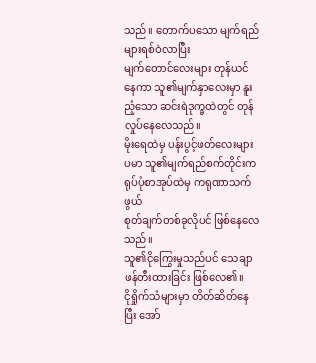သည်။ တောက်ပသော မျက်ရည်များရစ်ဝဲလာပြီး
မျက်တောင်လေးများ တုန်ယင်နေကာ သူ၏မျက်နှာလေးမှာ နူးညံ့သော ဆင်းရဲဒုက္ခထဲတွင် တုန်လှုပ်နေလေသည်။
မိုးရေထဲမှ ပန်းပွင့်ဖတ်လေးများပမာ သူ၏မျက်ရည်စက်တိုင်းက ရုပ်ပုံစာအုပ်ထဲမှ ကရုဏာသက်ဖွယ်
စုတ်ချက်တစ်ခုလိုပင် ဖြစ်နေလေသည်။
သူ၏ငိုကြွေးမှုသည်ပင် သေချာဖန်တီးထားခြင်း ဖြစ်လေ၏။
ငိုရှိုက်သံများမှာ တိတ်ဆိတ်နေပြီး အော်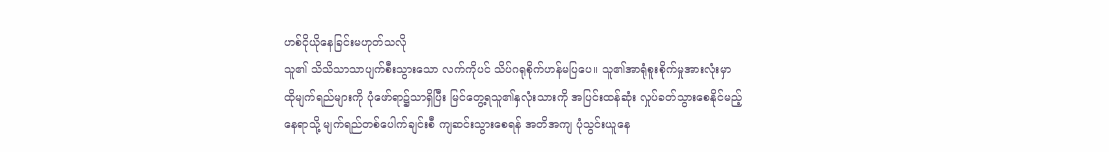ဟစ်ငိုယိုနေခြင်းမဟုတ်သလို
သူ၏ သိသိသာသာပျက်စီးသွားသော လက်ကိုပင် သိပ်ဂရုစိုက်ဟန်မပြပေ။ သူ၏အာရုံစူးစိုက်မှုအားလုံးမှာ
ထိုမျက်ရည်များကို ပုံဖော်ရာ၌သာရှိပြီး မြင်တွေ့ရသူ၏နှလုံးသားကို အပြင်းထန်ဆုံး လှုပ်ခတ်သွားစေနိုင်မည့်
နေရာသို့ မျက်ရည်တစ်ပေါက်ချင်းစီ ကျဆင်းသွားစေရန် အတိအကျ ပုံသွင်းယူနေ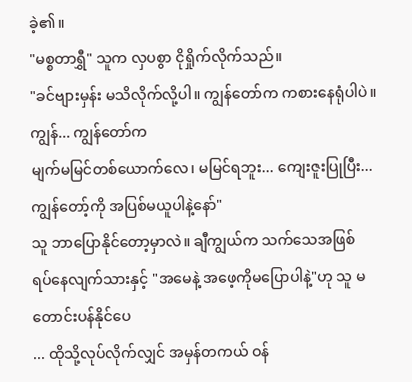ခဲ့၏။
"မစ္စတာရွှီ" သူက လှပစွာ ငိုရှိုက်လိုက်သည်။
"ခင်ဗျားမှန်း မသိလိုက်လို့ပါ။ ကျွန်တော်က ကစားနေရုံပါပဲ။ ကျွန်... ကျွန်တော်က
မျက်မမြင်တစ်ယောက်လေ၊ မမြင်ရဘူး... ကျေးဇူးပြုပြီး... ကျွန်တော့်ကို အပြစ်မယူပါနဲ့နော်"
သူ ဘာပြောနိုင်တော့မှာလဲ။ ချီကျွယ်က သက်သေအဖြစ်
ရပ်နေလျက်သားနှင့် "အမေနဲ့ အဖေ့ကိုမပြောပါနဲ့"ဟု သူ မတောင်းပန်နိုင်ပေ
... ထိုသို့လုပ်လိုက်လျှင် အမှန်တကယ် ဝန်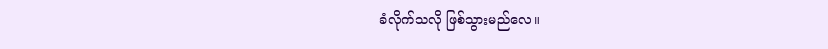ခံလိုက်သလို ဖြစ်သွားမည်လေ။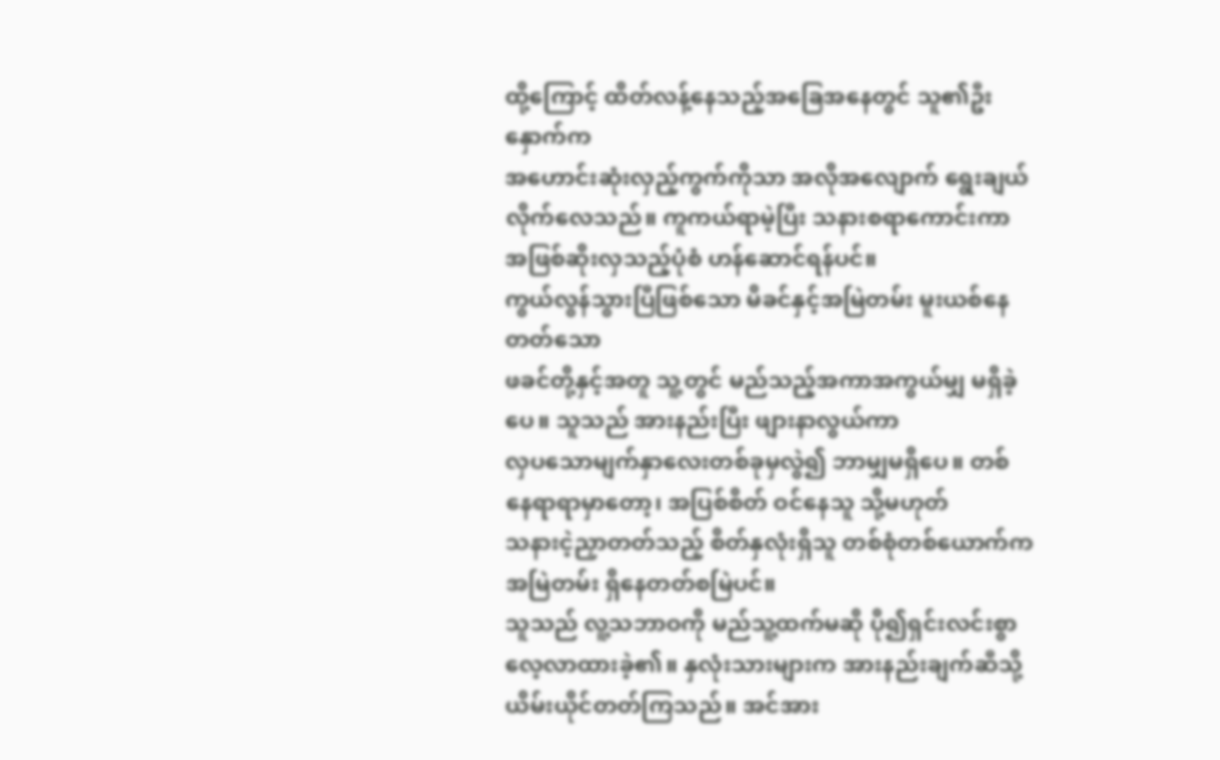ထို့ကြောင့် ထိတ်လန့်နေသည့်အခြေအနေတွင် သူ၏ဦးနှောက်က
အဟောင်းဆုံးလှည့်ကွက်ကိုသာ အလိုအလျောက် ရွေးချယ်လိုက်လေသည်။ ကူကယ်ရာမဲ့ပြီး သနားစရာကောင်းကာ
အဖြစ်ဆိုးလှသည့်ပုံစံ ဟန်ဆောင်ရန်ပင်။
ကွယ်လွန်သွားပြီဖြစ်သော မိခင်နှင့်အမြဲတမ်း မူးယစ်နေတတ်သော
ဖခင်တို့နှင့်အတူ သူ့တွင် မည်သည့်အကာအကွယ်မျှ မရှိခဲ့ပေ။ သူသည် အားနည်းပြီး ဖျားနာလွယ်ကာ
လှပသောမျက်နှာလေးတစ်ခုမှလွဲ၍ ဘာမျှမရှိပေ။ တစ်နေရာရာမှာတော့၊ အပြစ်စိတ် ဝင်နေသူ သို့မဟုတ်
သနားငဲ့ညှာတတ်သည့် စိတ်နှလုံးရှိသူ တစ်စုံတစ်ယောက်က အမြဲတမ်း ရှိနေတတ်စမြဲပင်။
သူသည် လူ့သဘာဝကို မည်သူ့ထက်မဆို ပို၍ရှင်းလင်းစွာ
လေ့လာထားခဲ့၏။ နှလုံးသားများက အားနည်းချက်ဆီသို့ ယိမ်းယိုင်တတ်ကြသည်။ အင်အား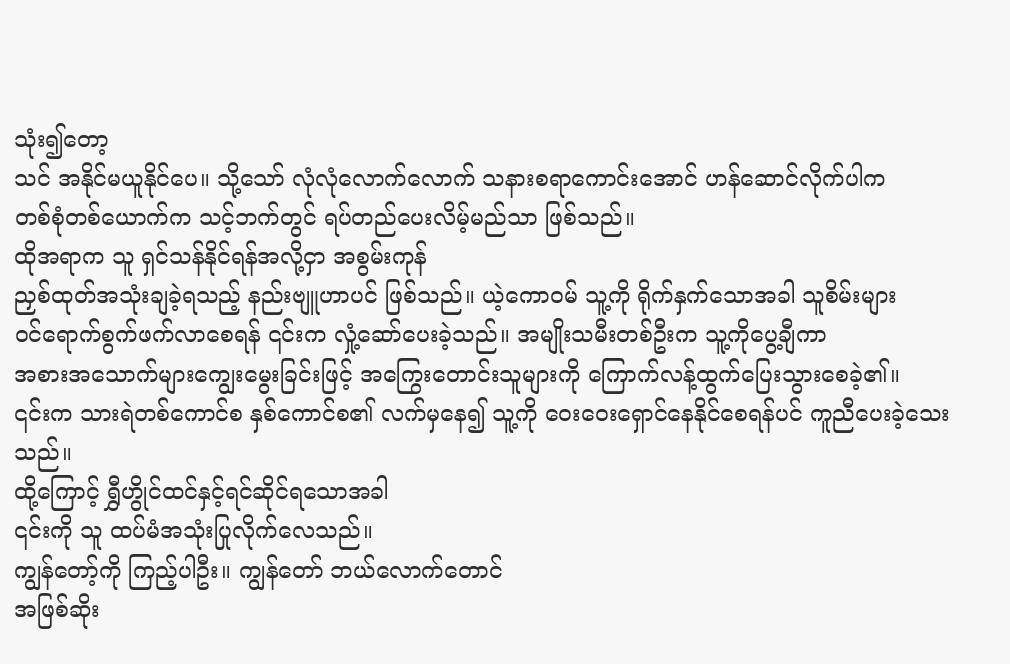သုံး၍တော့
သင် အနိုင်မယူနိုင်ပေ။ သို့သော် လုံလုံလောက်လောက် သနားစရာကောင်းအောင် ဟန်ဆောင်လိုက်ပါက
တစ်စုံတစ်ယောက်က သင့်ဘက်တွင် ရပ်တည်ပေးလိမ့်မည်သာ ဖြစ်သည်။
ထိုအရာက သူ ရှင်သန်နိုင်ရန်အလို့ငှာ အစွမ်းကုန်
ညှစ်ထုတ်အသုံးချခဲ့ရသည့် နည်းဗျူဟာပင် ဖြစ်သည်။ ယဲ့ကောဝမ် သူ့ကို ရိုက်နှက်သောအခါ သူစိမ်းများ
ဝင်ရောက်စွက်ဖက်လာစေရန် ၎င်းက လှုံ့ဆော်ပေးခဲ့သည်။ အမျိုးသမီးတစ်ဦးက သူ့ကိုပွေ့ချီကာ
အစားအသောက်များကျွေးမွေးခြင်းဖြင့် အကြွေးတောင်းသူများကို ကြောက်လန့်ထွက်ပြေးသွားစေခဲ့၏။
၎င်းက သားရဲတစ်ကောင်စ နှစ်ကောင်စ၏ လက်မှနေ၍ သူ့ကို ဝေးဝေးရှောင်နေနိုင်စေရန်ပင် ကူညီပေးခဲ့သေးသည်။
ထို့ကြောင့် ရွှီဟွိုင်ထင်နှင့်ရင်ဆိုင်ရသောအခါ
၎င်းကို သူ ထပ်မံအသုံးပြုလိုက်လေသည်။
ကျွန်တော့်ကို ကြည့်ပါဦး။ ကျွန်တော် ဘယ်လောက်တောင်
အဖြစ်ဆိုး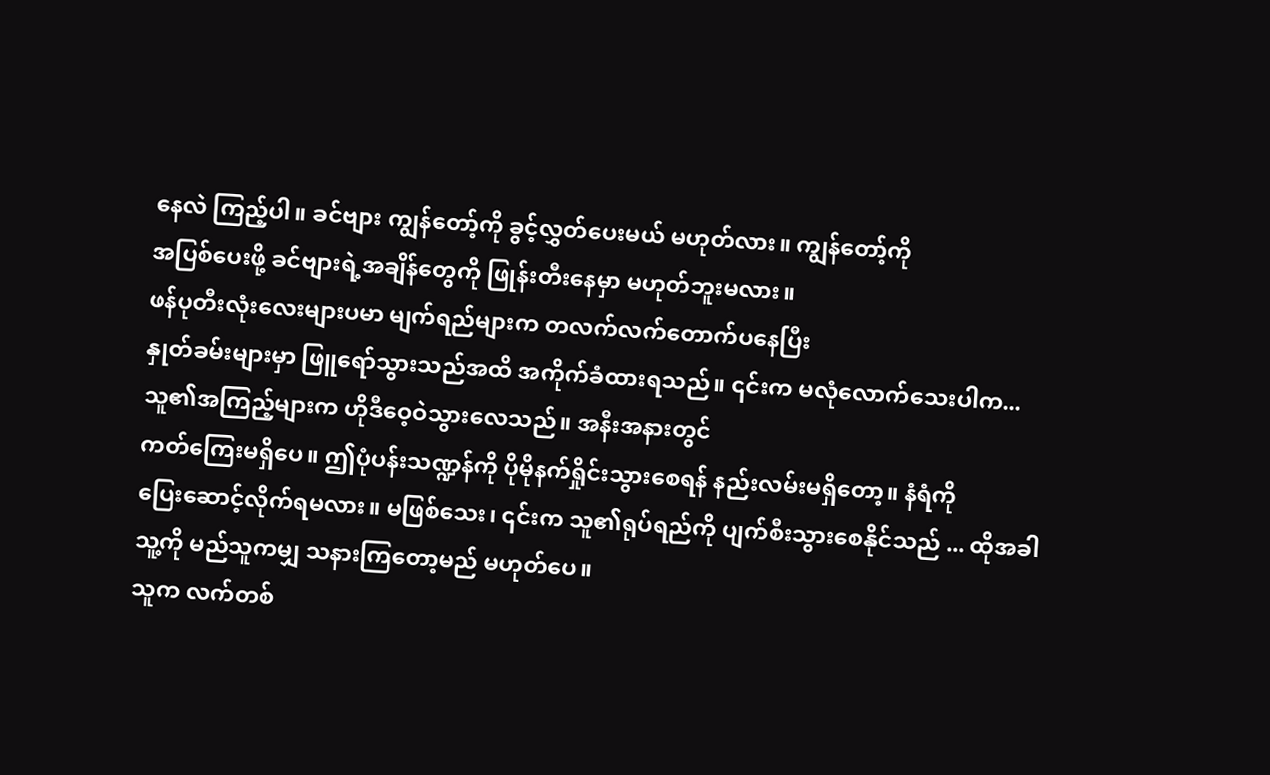နေလဲ ကြည့်ပါ။ ခင်ဗျား ကျွန်တော့်ကို ခွင့်လွှတ်ပေးမယ် မဟုတ်လား။ ကျွန်တော့်ကို
အပြစ်ပေးဖို့ ခင်ဗျားရဲ့အချိန်တွေကို ဖြုန်းတီးနေမှာ မဟုတ်ဘူးမလား။
ဖန်ပုတီးလုံးလေးများပမာ မျက်ရည်များက တလက်လက်တောက်ပနေပြီး
နှုတ်ခမ်းများမှာ ဖြူရော်သွားသည်အထိ အကိုက်ခံထားရသည်။ ၎င်းက မလုံလောက်သေးပါက...
သူ၏အကြည့်များက ဟိုဒီဝေ့ဝဲသွားလေသည်။ အနီးအနားတွင်
ကတ်ကြေးမရှိပေ။ ဤပုံပန်းသဏ္ဍန်ကို ပိုမိုနက်ရှိုင်းသွားစေရန် နည်းလမ်းမရှိတော့။ နံရံကို
ပြေးဆောင့်လိုက်ရမလား။ မဖြစ်သေး၊ ၎င်းက သူ၏ရုပ်ရည်ကို ပျက်စီးသွားစေနိုင်သည် ... ထိုအခါ
သူ့ကို မည်သူကမျှ သနားကြတော့မည် မဟုတ်ပေ။
သူက လက်တစ်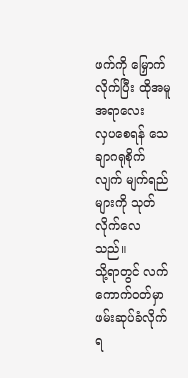ဖက်ကို မြှောက်လိုက်ပြီး ထိုအမူအရာလေး
လှပစေရန် သေချာဂရုစိုက်လျက် မျက်ရည်များကို သုတ်လိုက်လေသည်။
သို့ရာတွင် လက်ကောက်ဝတ်မှာ ဖမ်းဆုပ်ခံလိုက်ရ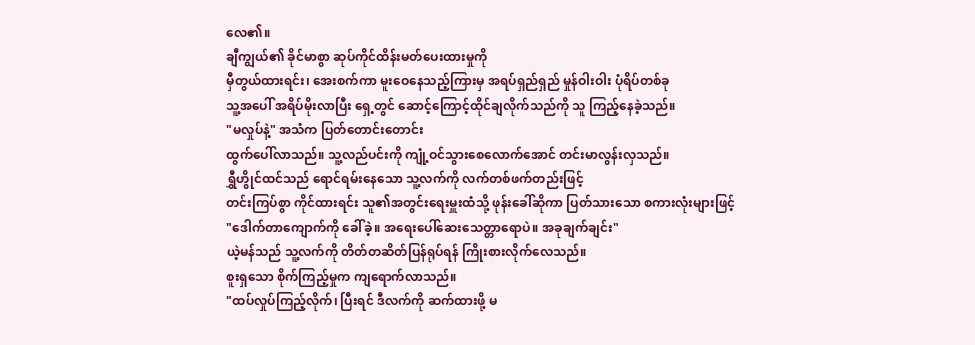လေ၏။
ချီကျွယ်၏ ခိုင်မာစွာ ဆုပ်ကိုင်ထိန်းမတ်ပေးထားမှုကို
မှီတွယ်ထားရင်း၊ အေးစက်ကာ မူးဝေနေသည့်ကြားမှ အရပ်ရှည်ရှည် မှုန်ဝါးဝါး ပုံရိပ်တစ်ခု
သူ့အပေါ် အရိပ်မိုးလာပြီး ရှေ့တွင် ဆောင့်ကြောင့်ထိုင်ချလိုက်သည်ကို သူ ကြည့်နေခဲ့သည်။
"မလှုပ်နဲ့" အသံက ပြတ်တောင်းတောင်း
ထွက်ပေါ်လာသည်။ သူ့လည်ပင်းကို ကျုံ့ဝင်သွားစေလောက်အောင် တင်းမာလွန်းလှသည်။
ရွှီဟွိုင်ထင်သည် ရောင်ရမ်းနေသော သူ့လက်ကို လက်တစ်ဖက်တည်းဖြင့်
တင်းကြပ်စွာ ကိုင်ထားရင်း သူ၏အတွင်းရေးမှူးထံသို့ ဖုန်းခေါ်ဆိုကာ ပြတ်သားသော စကားလုံးများဖြင့်
"ဒေါက်တာကျောက်ကို ခေါ်ခဲ့။ အရေးပေါ်ဆေးသေတ္တာရောပဲ။ အခုချက်ချင်း"
ယဲ့မန်သည် သူ့လက်ကို တိတ်တဆိတ်ပြန်ရုပ်ရန် ကြိုးစားလိုက်လေသည်။
စူးရှသော စိုက်ကြည့်မှုက ကျရောက်လာသည်။
"ထပ်လှုပ်ကြည့်လိုက်၊ ပြီးရင် ဒီလက်ကို ဆက်ထားဖို့ မ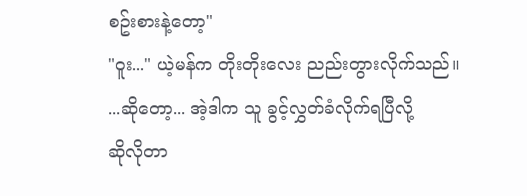စဥ်းစားနဲ့တော့"
"ဝူး..." ယဲ့မန်က တိုးတိုးလေး ညည်းတွားလိုက်သည်။
...ဆိုတော့... အဲ့ဒါက သူ ခွင့်လွှတ်ခံလိုက်ရပြီလို့
ဆိုလိုတာ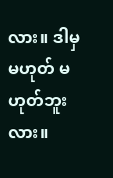လား။ ဒါမှမဟုတ် မဟုတ်ဘူးလား။